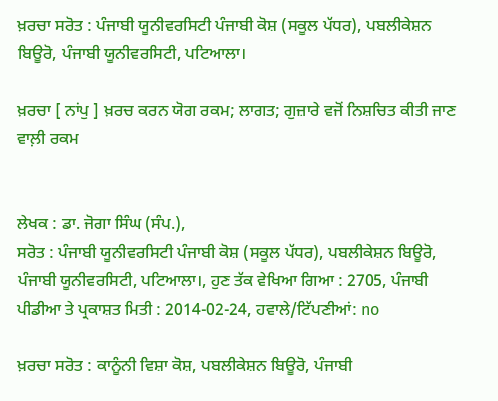ਖ਼ਰਚਾ ਸਰੋਤ : ਪੰਜਾਬੀ ਯੂਨੀਵਰਸਿਟੀ ਪੰਜਾਬੀ ਕੋਸ਼ (ਸਕੂਲ ਪੱਧਰ), ਪਬਲੀਕੇਸ਼ਨ ਬਿਊਰੋ, ਪੰਜਾਬੀ ਯੂਨੀਵਰਸਿਟੀ, ਪਟਿਆਲਾ।

ਖ਼ਰਚਾ [ ਨਾਂਪੁ ] ਖ਼ਰਚ ਕਰਨ ਯੋਗ ਰਕਮ; ਲਾਗਤ; ਗੁਜ਼ਾਰੇ ਵਜੋਂ ਨਿਸ਼ਚਿਤ ਕੀਤੀ ਜਾਣ ਵਾਲ਼ੀ ਰਕਮ


ਲੇਖਕ : ਡਾ. ਜੋਗਾ ਸਿੰਘ (ਸੰਪ.),
ਸਰੋਤ : ਪੰਜਾਬੀ ਯੂਨੀਵਰਸਿਟੀ ਪੰਜਾਬੀ ਕੋਸ਼ (ਸਕੂਲ ਪੱਧਰ), ਪਬਲੀਕੇਸ਼ਨ ਬਿਊਰੋ, ਪੰਜਾਬੀ ਯੂਨੀਵਰਸਿਟੀ, ਪਟਿਆਲਾ।, ਹੁਣ ਤੱਕ ਵੇਖਿਆ ਗਿਆ : 2705, ਪੰਜਾਬੀ ਪੀਡੀਆ ਤੇ ਪ੍ਰਕਾਸ਼ਤ ਮਿਤੀ : 2014-02-24, ਹਵਾਲੇ/ਟਿੱਪਣੀਆਂ: no

ਖ਼ਰਚਾ ਸਰੋਤ : ਕਾਨੂੰਨੀ ਵਿਸ਼ਾ ਕੋਸ਼, ਪਬਲੀਕੇਸ਼ਨ ਬਿਊਰੋ, ਪੰਜਾਬੀ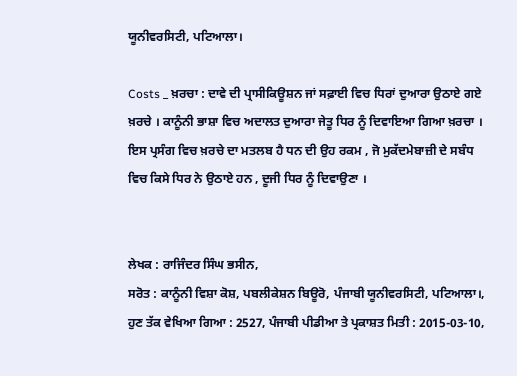ਯੂਨੀਵਰਸਿਟੀ, ਪਟਿਆਲਾ।

Costs _ ਖ਼ਰਚਾ : ਦਾਵੇ ਦੀ ਪ੍ਰਾਸੀਕਿਊਸ਼ਨ ਜਾਂ ਸਫ਼ਾਈ ਵਿਚ ਧਿਰਾਂ ਦੁਆਰਾ ਉਠਾਏ ਗਏ ਖ਼ਰਚੇ । ਕਾਨੂੰਨੀ ਭਾਸ਼ਾ ਵਿਚ ਅਦਾਲਤ ਦੁਆਰਾ ਜੇਤੂ ਧਿਰ ਨੂੰ ਦਿਵਾਇਆ ਗਿਆ ਖ਼ਰਚਾ । ਇਸ ਪ੍ਰਸੰਗ ਵਿਚ ਖ਼ਰਚੇ ਦਾ ਮਤਲਬ ਹੈ ਧਨ ਦੀ ਉਹ ਰਕਮ , ਜੋ ਮੁਕੱਦਮੇਬਾਜ਼ੀ ਦੇ ਸਬੰਧ ਵਿਚ ਕਿਸੇ ਧਿਰ ਨੇ ਉਠਾਏ ਹਨ , ਦੂਜੀ ਧਿਰ ਨੂੰ ਦਿਵਾਉਣਾ ।


ਲੇਖਕ : ਰਾਜਿੰਦਰ ਸਿੰਘ ਭਸੀਨ,
ਸਰੋਤ : ਕਾਨੂੰਨੀ ਵਿਸ਼ਾ ਕੋਸ਼, ਪਬਲੀਕੇਸ਼ਨ ਬਿਊਰੋ, ਪੰਜਾਬੀ ਯੂਨੀਵਰਸਿਟੀ, ਪਟਿਆਲਾ।, ਹੁਣ ਤੱਕ ਵੇਖਿਆ ਗਿਆ : 2527, ਪੰਜਾਬੀ ਪੀਡੀਆ ਤੇ ਪ੍ਰਕਾਸ਼ਤ ਮਿਤੀ : 2015-03-10,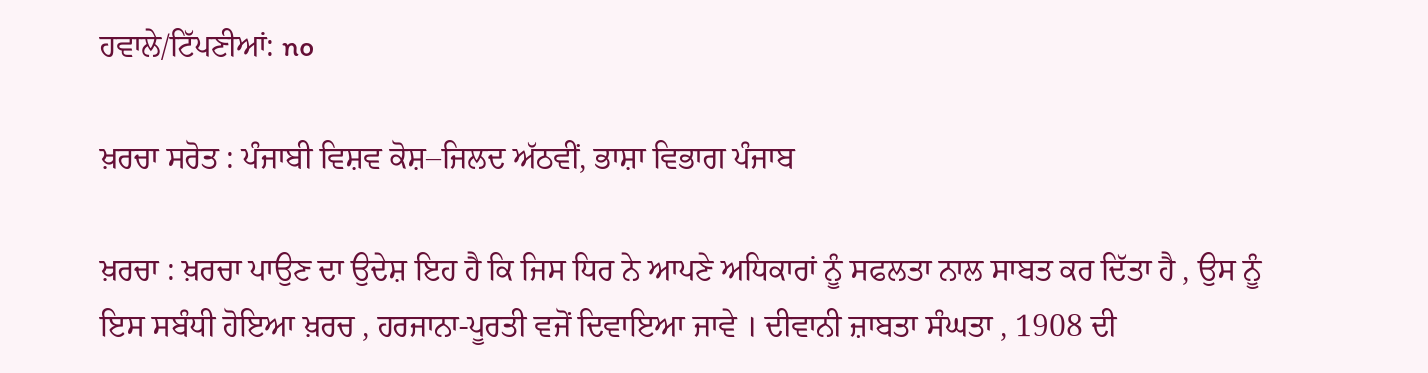ਹਵਾਲੇ/ਟਿੱਪਣੀਆਂ: no

ਖ਼ਰਚਾ ਸਰੋਤ : ਪੰਜਾਬੀ ਵਿਸ਼ਵ ਕੋਸ਼–ਜਿਲਦ ਅੱਠਵੀਂ, ਭਾਸ਼ਾ ਵਿਭਾਗ ਪੰਜਾਬ

ਖ਼ਰਚਾ : ਖ਼ਰਚਾ ਪਾਉਣ ਦਾ ਉਦੇਸ਼ ਇਹ ਹੈ ਕਿ ਜਿਸ ਧਿਰ ਨੇ ਆਪਣੇ ਅਧਿਕਾਰਾਂ ਨੂੰ ਸਫਲਤਾ ਨਾਲ ਸਾਬਤ ਕਰ ਦਿੱਤਾ ਹੈ , ਉਸ ਨੂੰ ਇਸ ਸਬੰਧੀ ਹੋਇਆ ਖ਼ਰਚ , ਹਰਜਾਨਾ-ਪੂਰਤੀ ਵਜੋਂ ਦਿਵਾਇਆ ਜਾਵੇ । ਦੀਵਾਨੀ ਜ਼ਾਬਤਾ ਸੰਘਤਾ , 1908 ਦੀ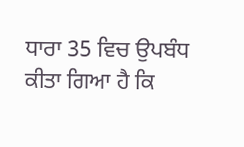ਧਾਰਾ 35 ਵਿਚ ਉਪਬੰਧ ਕੀਤਾ ਗਿਆ ਹੈ ਕਿ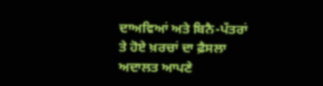ਦਾਅਵਿਆਂ ਅਤੇ ਬਿਨੈ-ਪੱਤਰਾਂ ਤੇ ਹੋਏ ਖ਼ਰਚਾਂ ਦਾ ਫ਼ੈਸਲਾ ਅਦਾਲਤ ਆਪਣੇ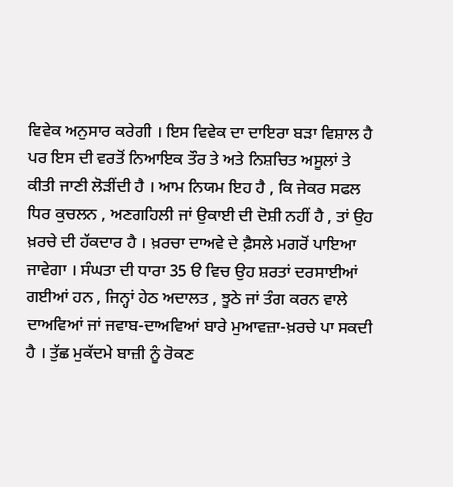ਵਿਵੇਕ ਅਨੁਸਾਰ ਕਰੇਗੀ । ਇਸ ਵਿਵੇਕ ਦਾ ਦਾਇਰਾ ਬੜਾ ਵਿਸ਼ਾਲ ਹੈ ਪਰ ਇਸ ਦੀ ਵਰਤੋਂ ਨਿਆਇਕ ਤੌਰ ਤੇ ਅਤੇ ਨਿਸ਼ਚਿਤ ਅਸੂਲਾਂ ਤੇ ਕੀਤੀ ਜਾਣੀ ਲੋੜੀਂਦੀ ਹੈ । ਆਮ ਨਿਯਮ ਇਹ ਹੈ , ਕਿ ਜੇਕਰ ਸਫਲ ਧਿਰ ਕੁਚਲਨ , ਅਣਗਹਿਲੀ ਜਾਂ ਉਕਾਈ ਦੀ ਦੋਸ਼ੀ ਨਹੀਂ ਹੈ , ਤਾਂ ਉਹ ਖ਼ਰਚੇ ਦੀ ਹੱਕਦਾਰ ਹੈ । ਖ਼ਰਚਾ ਦਾਅਵੇ ਦੇ ਫ਼ੈਸਲੇ ਮਗਰੋਂ ਪਾਇਆ ਜਾਵੇਗਾ । ਸੰਘਤਾ ਦੀ ਧਾਰਾ 35 ੳ ਵਿਚ ਉਹ ਸ਼ਰਤਾਂ ਦਰਸਾਈਆਂ ਗਈਆਂ ਹਨ , ਜਿਨ੍ਹਾਂ ਹੇਠ ਅਦਾਲਤ , ਝੂਠੇ ਜਾਂ ਤੰਗ ਕਰਨ ਵਾਲੇ ਦਾਅਵਿਆਂ ਜਾਂ ਜਵਾਬ-ਦਾਅਵਿਆਂ ਬਾਰੇ ਮੁਆਵਜ਼ਾ-ਖ਼ਰਚੇ ਪਾ ਸਕਦੀ ਹੈ । ਤੁੱਛ ਮੁਕੱਦਮੇ ਬਾਜ਼ੀ ਨੂੰ ਰੋਕਣ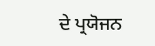ਦੇ ਪ੍ਰਯੋਜਨ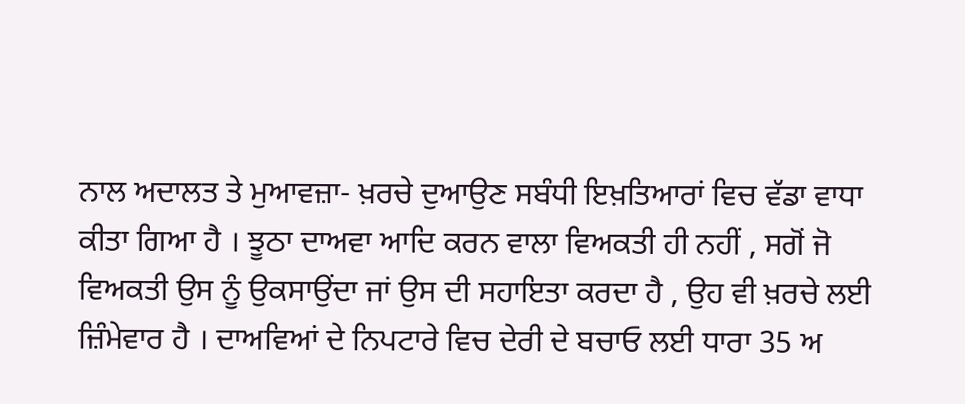ਨਾਲ ਅਦਾਲਤ ਤੇ ਮੁਆਵਜ਼ਾ- ਖ਼ਰਚੇ ਦੁਆਉਣ ਸਬੰਧੀ ਇਖ਼ਤਿਆਰਾਂ ਵਿਚ ਵੱਡਾ ਵਾਧਾ ਕੀਤਾ ਗਿਆ ਹੈ । ਝੂਠਾ ਦਾਅਵਾ ਆਦਿ ਕਰਨ ਵਾਲਾ ਵਿਅਕਤੀ ਹੀ ਨਹੀਂ , ਸਗੋਂ ਜੋ ਵਿਅਕਤੀ ਉਸ ਨੂੰ ਉਕਸਾਉਂਦਾ ਜਾਂ ਉਸ ਦੀ ਸਹਾਇਤਾ ਕਰਦਾ ਹੈ , ਉਹ ਵੀ ਖ਼ਰਚੇ ਲਈ ਜ਼ਿੰਮੇਵਾਰ ਹੈ । ਦਾਅਵਿਆਂ ਦੇ ਨਿਪਟਾਰੇ ਵਿਚ ਦੇਰੀ ਦੇ ਬਚਾਓ ਲਈ ਧਾਰਾ 35 ਅ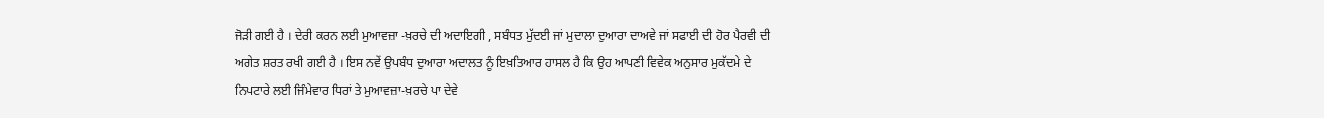ਜੋੜੀ ਗਈ ਹੈ । ਦੇਰੀ ਕਰਨ ਲਈ ਮੁਆਵਜ਼ਾ -ਖ਼ਰਚੇ ਦੀ ਅਦਾਇਗੀ , ਸਬੰਧਤ ਮੁੱਦਈ ਜਾਂ ਮੁਦਾਲਾ ਦੁਆਰਾ ਦਾਅਵੇ ਜਾਂ ਸਫਾਈ ਦੀ ਹੋਰ ਪੈਰਵੀ ਦੀ ਅਗੇਤ ਸ਼ਰਤ ਰਖੀ ਗਈ ਹੈ । ਇਸ ਨਵੇਂ ਉਪਬੰਧ ਦੁਆਰਾ ਅਦਾਲਤ ਨੂੰ ਇਖ਼ਤਿਆਰ ਹਾਸਲ ਹੈ ਕਿ ਉਹ ਆਪਣੀ ਵਿਵੇਕ ਅਨੁਸਾਰ ਮੁਕੱਦਮੇ ਦੇ ਨਿਪਟਾਰੇ ਲਈ ਜਿੰਮੇਵਾਰ ਧਿਰਾਂ ਤੇ ਮੁਆਵਜ਼ਾ-ਖ਼ਰਚੇ ਪਾ ਦੇਵੇ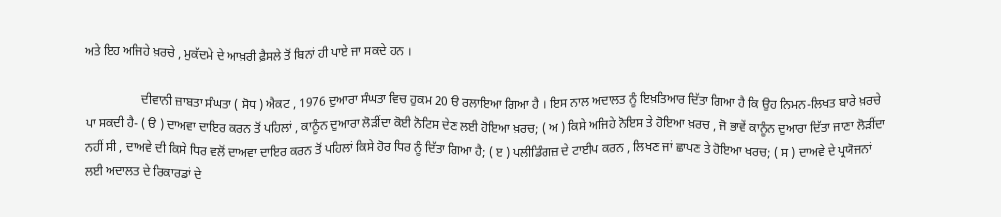ਅਤੇ ਇਹ ਅਜਿਹੇ ਖ਼ਰਚੇ , ਮੁਕੱਦਮੇ ਦੇ ਆਖ਼ਰੀ ਫ਼ੈਸਲੇ ਤੋਂ ਬਿਨਾਂ ਹੀ ਪਾਏ ਜਾ ਸਕਦੇ ਹਨ ।

                  ਦੀਵਾਨੀ ਜ਼ਾਬਤਾ ਸੰਘਤਾ ( ਸੋਧ ) ਐਕਟ , 1976 ਦੁਆਰਾ ਸੰਘਤਾ ਵਿਚ ਹੁਕਮ 20 ੳ ਰਲਾਇਆ ਗਿਆ ਹੈ । ਇਸ ਨਾਲ ਅਦਾਲਤ ਨੂੰ ਇਖ਼ਤਿਆਰ ਦਿੱਤਾ ਗਿਆ ਹੈ ਕਿ ਉਹ ਨਿਮਨ-ਲਿਖਤ ਬਾਰੇ ਖ਼ਰਚੇ ਪਾ ਸਕਦੀ ਹੈ- ( ੳ ) ਦਾਅਵਾ ਦਾਇਰ ਕਰਨ ਤੋਂ ਪਹਿਲਾਂ , ਕਾਨੂੰਨ ਦੁਆਰਾ ਲੋੜੀਂਦਾ ਕੋਈ ਨੋਟਿਸ ਦੇਣ ਲਈ ਹੋਇਆ ਖ਼ਰਚ; ( ਅ ) ਕਿਸੇ ਅਜਿਹੇ ਨੋਇਸ ਤੇ ਹੋਇਆ ਖ਼ਰਚ , ਜੋ ਭਾਵੇਂ ਕਾਨੂੰਨ ਦੁਆਰਾ ਦਿੱਤਾ ਜਾਣਾ ਲੋੜੀਂਦਾ ਨਹੀਂ ਸੀ , ਦਾਅਵੇ ਦੀ ਕਿਸੇ ਧਿਰ ਵਲੋਂ ਦਾਅਵਾ ਦਾਇਰ ਕਰਨ ਤੋਂ ਪਹਿਲਾਂ ਕਿਸੇ ਹੋਰ ਧਿਰ ਨੂੰ ਦਿੱਤਾ ਗਿਆ ਹੈ; ( ੲ ) ਪਲੀਡਿੰਗਜ਼ ਦੇ ਟਾਈਪ ਕਰਨ , ਲਿਖਣ ਜਾਂ ਛਾਪਣ ਤੇ ਹੋਇਆ ਖਰਚ; ( ਸ ) ਦਾਅਵੇ ਦੇ ਪ੍ਰਯੋਜਨਾਂ ਲਈ ਅਦਾਲਤ ਦੇ ਰਿਕਾਰਡਾਂ ਦੇ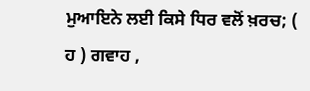ਮੁਆਇਨੇ ਲਈ ਕਿਸੇ ਧਿਰ ਵਲੋਂ ਖ਼ਰਚ; ( ਹ ) ਗਵਾਹ ,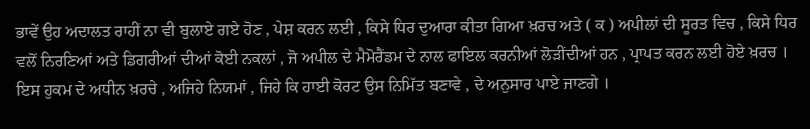ਭਾਵੇਂ ਉਹ ਅਦਾਲਤ ਰਾਹੀਂ ਨਾ ਵੀ ਬੁਲਾਏ ਗਏ ਹੋਣ , ਪੇਸ਼ ਕਰਨ ਲਈ , ਕਿਸੇ ਧਿਰ ਦੁਆਰਾ ਕੀਤਾ ਗਿਆ ਖ਼ਰਚ ਅਤੇ ( ਕ ) ਅਪੀਲਾਂ ਦੀ ਸੂਰਤ ਵਿਚ , ਕਿਸੇ ਧਿਰ ਵਲੋਂ ਨਿਰਣਿਆਂ ਅਤੇ ਡਿਗਰੀਆਂ ਦੀਆਂ ਕੋਈ ਨਕਲਾਂ , ਜੋ ਅਪੀਲ ਦੇ ਮੈਮੋਰੈਂਡਮ ਦੇ ਨਾਲ ਫਾਇਲ ਕਰਨੀਆਂ ਲੋੜੀਂਦੀਆਂ ਹਨ , ਪ੍ਰਾਪਤ ਕਰਨ ਲਈ ਹੋਏ ਖ਼ਰਚ । ਇਸ ਹੁਕਮ ਦੇ ਅਧੀਨ ਖ਼ਰਚੇ , ਅਜਿਹੇ ਨਿਯਮਾਂ , ਜਿਹੇ ਕਿ ਹਾਈ ਕੋਰਟ ਉਸ ਨਿਮਿੱਤ ਬਣਾਵੇ , ਦੇ ਅਨੁਸਾਰ ਪਾਏ ਜਾਣਗੇ ।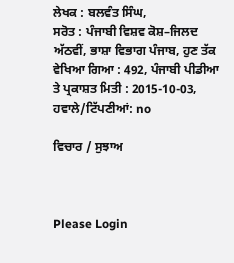ਲੇਖਕ : ਬਲਵੰਤ ਸਿੰਘ,
ਸਰੋਤ : ਪੰਜਾਬੀ ਵਿਸ਼ਵ ਕੋਸ਼–ਜਿਲਦ ਅੱਠਵੀਂ, ਭਾਸ਼ਾ ਵਿਭਾਗ ਪੰਜਾਬ, ਹੁਣ ਤੱਕ ਵੇਖਿਆ ਗਿਆ : 492, ਪੰਜਾਬੀ ਪੀਡੀਆ ਤੇ ਪ੍ਰਕਾਸ਼ਤ ਮਿਤੀ : 2015-10-03, ਹਵਾਲੇ/ਟਿੱਪਣੀਆਂ: no

ਵਿਚਾਰ / ਸੁਝਾਅ



Please Login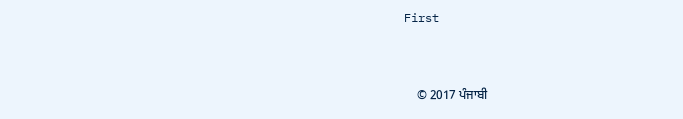First


    © 2017 ਪੰਜਾਬੀ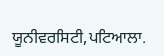ਯੂਨੀਵਰਸਿਟੀ,ਪਟਿਆਲਾ.